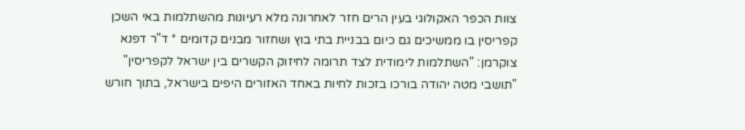צוות הכפר האקולוגי בעין הרים חזר לאחרונה מלא רעיונות מהשתלמות באי השכן קפריסין בו ממשיכים גם כיום בבניית בתי בוץ ושחזור מבנים קדומים * ד"ר דפנא צוקרמן: "השתלמות לימודית לצד תרומה לחיזוק הקשרים בין ישראל לקפריסין"
"תושבי מטה יהודה בורכו בזכות לחיות באחד האזורים היפים בישראל, בתוך חורש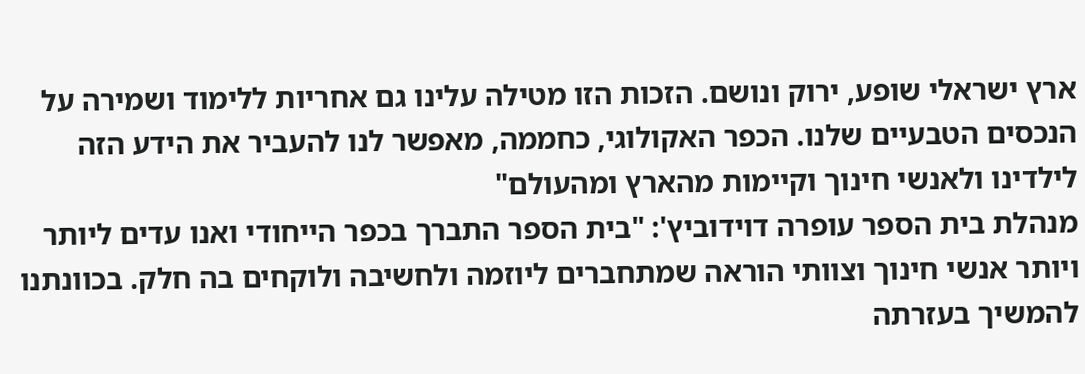ארץ ישראלי שופע, ירוק ונושם. הזכות הזו מטילה עלינו גם אחריות ללימוד ושמירה על הנכסים הטבעיים שלנו. הכפר האקולוגי, כחממה, מאפשר לנו להעביר את הידע הזה לילדינו ולאנשי חינוך וקיימות מהארץ ומהעולם"
מנהלת בית הספר עופרה דוידוביץ': "בית הספר התברך בכפר הייחודי ואנו עדים ליותר ויותר אנשי חינוך וצוותי הוראה שמתחברים ליוזמה ולחשיבה ולוקחים בה חלק. בכוונתנו להמשיך בעזרתה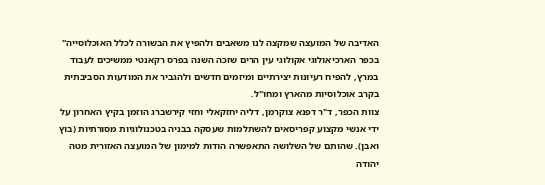האדיבה של המועצה שמקצה לנו משאבים ולהפיץ את הבשורה לכלל האוכלוסייה"
בכפר הארכיאולוגי אקולוגי עין הרים שזכה השנה בפרס רקאנטי ממשיכים לעבוד במרץ, להפיח רעיונות יצירתיים ומיזמים חדשים ולהגביר את המודעות הסביבתית בקרב אוכלוסיות מהארץ ומחו"ל.
צוות הכפר, ד"ר דפנא צוקרמן, דליה יחזקאלי וחזי קירשברג הוזמן בקיץ האחרון על ידי אנשי מקצוע קפריסאים להשתלמות שעסקה בבניה בטכנולוגיות מסורתיות (בוץ ואבן). שהותם של השלושה התאפשרה הודות למימון של המועצה האזורית מטה יהודה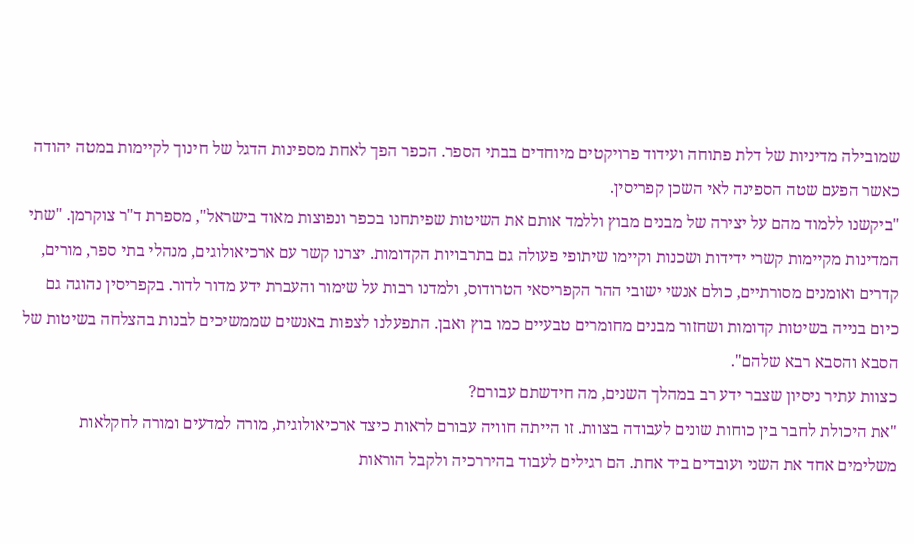שמובילה מדיניות של דלת פתוחה ועידוד פרויקטים מיוחדים בבתי הספר. הכפר הפך לאחת מספינות הדגל של חינוך לקיימות במטה יהודה כאשר הפעם שטה הספינה לאי השכן קפריסין.
"ביקשנו ללמוד מהם על יצירה של מבנים מבוץ וללמד אותם את השיטות שפיתחנו בכפר ונפוצות מאוד בישראל", מספרת ד"ר צוקרמן. "שתי המדינות מקיימות קשרי ידידות ושכנות וקיימו שיתופי פעולה גם בתרבויות הקדומות. יצרנו קשר עם ארכיאולוגים, מנהלי בתי ספר, מורים, קדרים ואומנים מסורתיים, כולם אנשי ישובי ההר הקפריסאי הטרודוס, ולמדנו רבות על שימור והעברת ידע מדור לדור. בקפריסין נהוגה גם כיום בנייה בשיטות קדומות ושחזור מבנים מחומרים טבעיים כמו בוץ ואבן. התפעלנו לצפות באנשים שממשיכים לבנות בהצלחה בשיטות של הסבא והסבא רבא שלהם".
כצוות עתיר ניסיון שצבר ידע רב במהלך השנים, מה חידשתם עבורם?
"את היכולת לחבר בין כוחות שונים לעבודה בצוות. זו הייתה חוויה עבורם לראות כיצד ארכיאולוגית, מורה למדעים ומורה לחקלאות משלימים אחד את השני ועובדים ביד אחת. הם רגילים לעבוד בהיררכיה ולקבל הוראות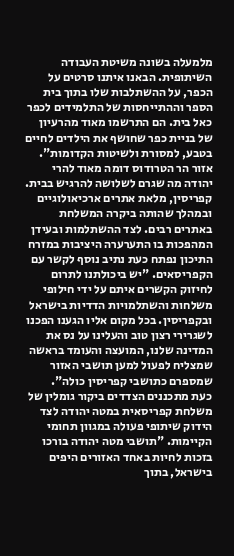מלמעלה בשונה משיטת העבודה השיתופית. הבאנו איתנו סרטים על הכפר, על ההשתלבות שלו בתוך בית הספר וההתייחסות של התלמידים לכפר כאל בית. הם התרשמו מאוד מהרעיון של בניית כפר שחושף את הילדים לחיים בטבע, למסורת ולשיטות הקדומות".
אזור הר הטרודוס דומה מאוד להרי יהודה מה שגרם לשלושה להרגיש בבית. קפריסין, מלאת אתרים ארכיאולוגיים ובמהלך שהותה ביקרה המשלחת באתרים רבים. לצד ההשתלמות ובעידן המהפכות בו התערערה היציבות במזרח התיכון נפתח כעת נתיב נוסף לקשר עם הקפריסאים. "יש ביכולתנו לתרום לחיזוק הקשרים איתם על ידי חילופי משלחות והשתלמויות הדדיות בישראל ובקפריסין. בכל מקום אליו הגענו הפכנו לשגרירי רצון טוב והעלינו על נס את המדינה שלנו, המועצה והעומד בראשה שמצליח לפעול למען תושבי האזור שמספרם כתושבי קפריסין כולה".
כעת מתכננים הצדדים ביקור גומלין של משלחת קפריסאית במטה יהודה לצד הידוק שיתופי פעולה במגוון תחומי הקיימות. "תושבי מטה יהודה בורכו בזכות לחיות באחד האזורים היפים בישראל, בתוך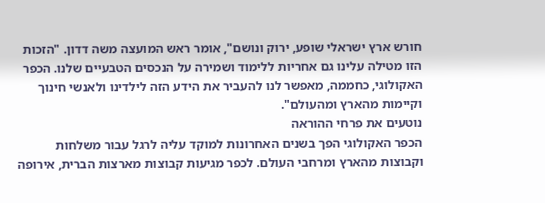חורש ארץ ישראלי שופע, ירוק ונושם", אומר ראש המועצה משה דדון. "הזכות הזו מטילה עלינו גם אחריות ללימוד ושמירה על הנכסים הטבעיים שלנו. הכפר האקולוגי, כחממה, מאפשר לנו להעביר את הידע הזה לילדינו ולאנשי חינוך וקיימות מהארץ ומהעולם".
נוטעים את פרחי ההוראה
הכפר האקולוגי הפך בשנים האחרונות למוקד עליה לרגל עבור משלחות וקבוצות מהארץ ומרחבי העולם. לכפר מגיעות קבוצות מארצות הברית, אירופה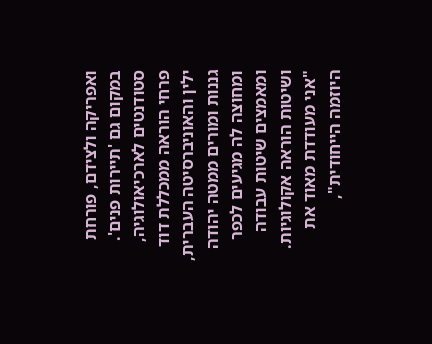ואפריקה ולצידם, פורחת במקום גם 'תיירות פנים'. סטודנטים לארכיאולוגיה, פרחי הוראה ממכללת דוד ילין והאוניברסיטה העברית, גננות ומורים ממטה יהודה ומחוצה לה מגיעים לכפר ומאמצים שיטות עבודה ושיטות הוראה אקולוגיות.
"אני מעודדת מאוד את היוזמה הייחודית",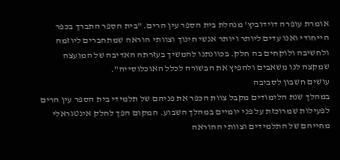אומרת עופרה דוידוביץ' מנהלת בית הספר עין הרים. "בית הספר התברך בכפר הייחודי ואנו עדים ליותר ויותר אנשי חינוך וצוותי הוראה שמתחברים ליוזמה ולחשיבה ולוקחים בה חלק. בכוונתנו להמשיך בעזרתה האדיבה של המועצה שמקצה לנו משאבים ולהפיץ את הבשורה לכלל האוכלוסייה".
עושים חשבון לסביבה
במהלך שנת הלימודים מקבל צוות הכפר את פניהם של תלמידי בית הספר עין הרים לפעילות שמרוכזת על פני יומיים במהלך השבוע. המקום הפך לחלק אינטגראלי מחייהם של התלמידים וצוותי ההוראה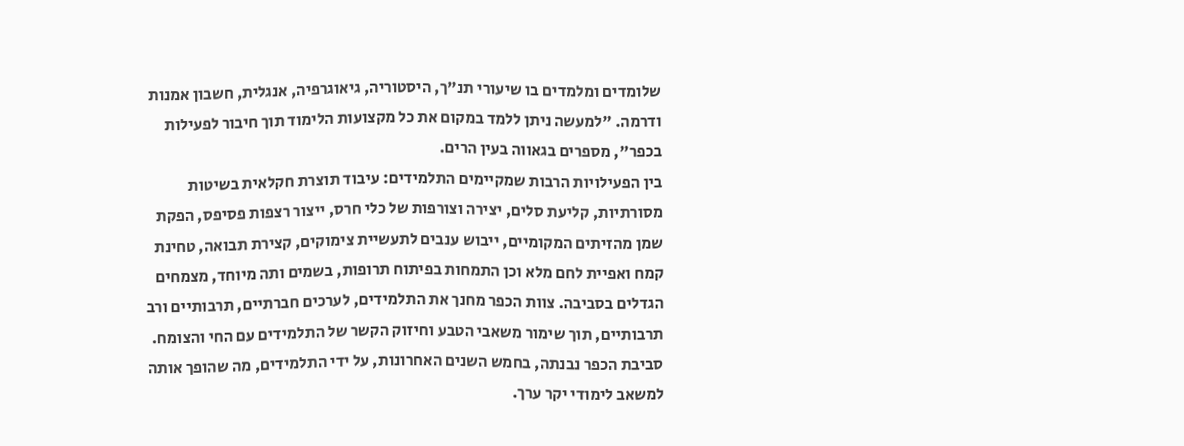שלומדים ומלמדים בו שיעורי תנ"ך, היסטוריה, גיאוגרפיה, אנגלית, חשבון אמנות ודרמה. "למעשה ניתן ללמד במקום את כל מקצועות הלימוד תוך חיבור לפעילות בכפר", מספרים בגאווה בעין הרים.
בין הפעילויות הרבות שמקיימים התלמידים: עיבוד תוצרת חקלאית בשיטות מסורתיות, קליעת סלים, יצירה וצורפות של כלי חרס, ייצור רצפות פסיפס, הפקת שמן מהזיתים המקומיים, ייבוש ענבים לתעשיית צימוקים, קצירת תבואה, טחינת קמח ואפיית לחם מלא וכן התמחות בפיתוח תרופות, בשמים ותה מיוחד, מצמחים הגדלים בסביבה. צוות הכפר מחנך את התלמידים, לערכים חברתיים, תרבותיים ורב תרבותיים, תוך שימור משאבי הטבע וחיזוק הקשר של התלמידים עם החי והצומח. סביבת הכפר נבנתה, בחמש השנים האחרונות, על ידי התלמידים, מה שהופך אותה למשאב לימודי יקר ערך.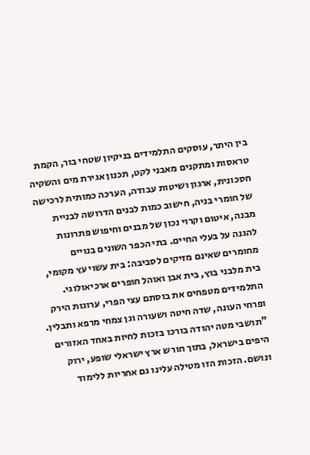בין היתר, עוסקים התלמידים בניקיון שטחי בור, הקמת טראסות ומתקנים מאבני לקט, תכנון אגירת מים והשקיה חסכונית, ארגון ושיטות עבודה, הערכה כמותית לרכישה של חומרי בניה, חישוב כמות לבנים הדרושה לבניית מבנה, איטום וקרוי נכון של מבנים וחיפוש פתרונות להגנה על בעלי החיים. בתי הכפר השונים בנויים מחומרים שאינם מזיקים לסביבה: בית עשוי עץ מקומי, בית מלבני בוץ, בית אבן ואוהל חופרים ארכיאולוגי. התלמידים מטפחים את בוסתם עצי הפרי, ערוגות הירק ופרחי העונה, שדה חיטה ושעורה וגן צמחי מרפא ותבלין.
"תושבי מטה יהודה בורכו בזכות לחיות באחד האזורים היפים בישראל, בתוך חורש ארץ ישראלי שופע, ירוק ונושם. הזכות הזו מטילה עלינו גם אחריות ללימוד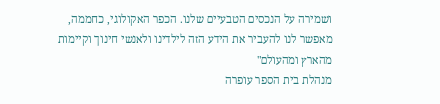ושמירה על הנכסים הטבעיים שלנו. הכפר האקולוגי, כחממה, מאפשר לנו להעביר את הידע הזה לילדינו ולאנשי חינוך וקיימות מהארץ ומהעולם"
מנהלת בית הספר עופרה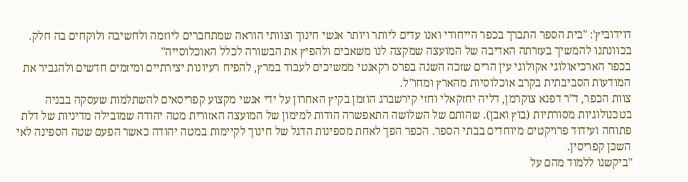דוידוביץ': "בית הספר התברך בכפר הייחודי ואנו עדים ליותר ויותר אנשי חינוך וצוותי הוראה שמתחברים ליוזמה ולחשיבה ולוקחים בה חלק. בכוונתנו להמשיך בעזרתה האדיבה של המועצה שמקצה לנו משאבים ולהפיץ את הבשורה לכלל האוכלוסייה"
בכפר הארכיאולוגי אקולוגי עין הרים שזכה השנה בפרס רקאנטי ממשיכים לעבוד במרץ, להפיח רעיונות יצירתיים ומיזמים חדשים ולהגביר את המודעות הסביבתית בקרב אוכלוסיות מהארץ ומחו"ל.
צוות הכפר, ד"ר דפנא צוקרמן, דליה יחזקאלי וחזי קירשברג הוזמן בקיץ האחרון על ידי אנשי מקצוע קפריסאים להשתלמות שעסקה בבניה בטכנולוגיות מסורתיות (בוץ ואבן). שהותם של השלושה התאפשרה הודות למימון של המועצה האזורית מטה יהודה שמובילה מדיניות של דלת פתוחה ועידוד פרויקטים מיוחדים בבתי הספר. הכפר הפך לאחת מספינות הדגל של חינוך לקיימות במטה יהודה כאשר הפעם שטה הספינה לאי השכן קפריסין.
"ביקשנו ללמוד מהם על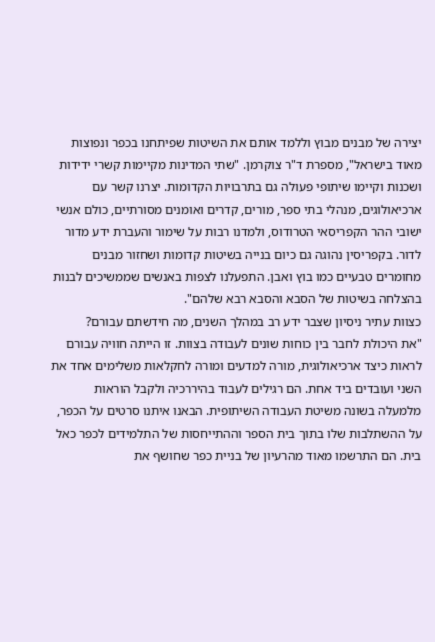יצירה של מבנים מבוץ וללמד אותם את השיטות שפיתחנו בכפר ונפוצות מאוד בישראל", מספרת ד"ר צוקרמן. "שתי המדינות מקיימות קשרי ידידות ושכנות וקיימו שיתופי פעולה גם בתרבויות הקדומות. יצרנו קשר עם ארכיאולוגים, מנהלי בתי ספר, מורים, קדרים ואומנים מסורתיים, כולם אנשי ישובי ההר הקפריסאי הטרודוס, ולמדנו רבות על שימור והעברת ידע מדור לדור. בקפריסין נהוגה גם כיום בנייה בשיטות קדומות ושחזור מבנים מחומרים טבעיים כמו בוץ ואבן. התפעלנו לצפות באנשים שממשיכים לבנות בהצלחה בשיטות של הסבא והסבא רבא שלהם".
כצוות עתיר ניסיון שצבר ידע רב במהלך השנים, מה חידשתם עבורם?
"את היכולת לחבר בין כוחות שונים לעבודה בצוות. זו הייתה חוויה עבורם לראות כיצד ארכיאולוגית, מורה למדעים ומורה לחקלאות משלימים אחד את השני ועובדים ביד אחת. הם רגילים לעבוד בהיררכיה ולקבל הוראות מלמעלה בשונה משיטת העבודה השיתופית. הבאנו איתנו סרטים על הכפר, על ההשתלבות שלו בתוך בית הספר וההתייחסות של התלמידים לכפר כאל בית. הם התרשמו מאוד מהרעיון של בניית כפר שחושף את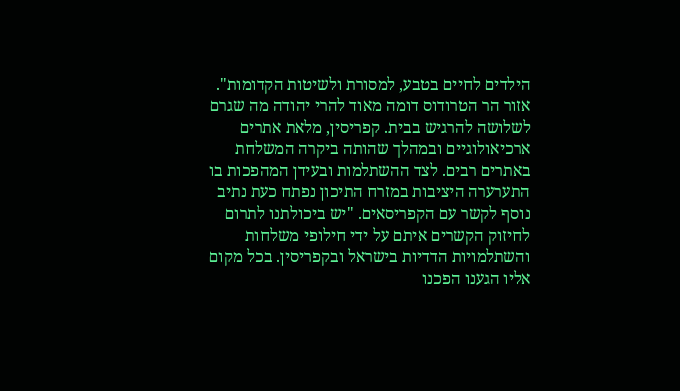הילדים לחיים בטבע, למסורת ולשיטות הקדומות".
אזור הר הטרודוס דומה מאוד להרי יהודה מה שגרם לשלושה להרגיש בבית. קפריסין, מלאת אתרים ארכיאולוגיים ובמהלך שהותה ביקרה המשלחת באתרים רבים. לצד ההשתלמות ובעידן המהפכות בו התערערה היציבות במזרח התיכון נפתח כעת נתיב נוסף לקשר עם הקפריסאים. "יש ביכולתנו לתרום לחיזוק הקשרים איתם על ידי חילופי משלחות והשתלמויות הדדיות בישראל ובקפריסין. בכל מקום אליו הגענו הפכנו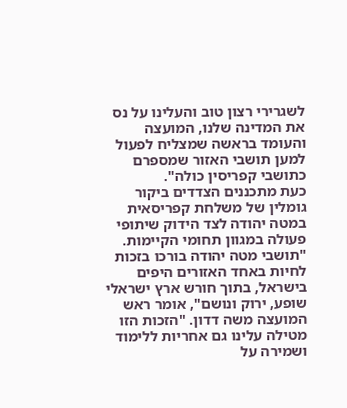לשגרירי רצון טוב והעלינו על נס את המדינה שלנו, המועצה והעומד בראשה שמצליח לפעול למען תושבי האזור שמספרם כתושבי קפריסין כולה".
כעת מתכננים הצדדים ביקור גומלין של משלחת קפריסאית במטה יהודה לצד הידוק שיתופי פעולה במגוון תחומי הקיימות. "תושבי מטה יהודה בורכו בזכות לחיות באחד האזורים היפים בישראל, בתוך חורש ארץ ישראלי שופע, ירוק ונושם", אומר ראש המועצה משה דדון. "הזכות הזו מטילה עלינו גם אחריות ללימוד ושמירה על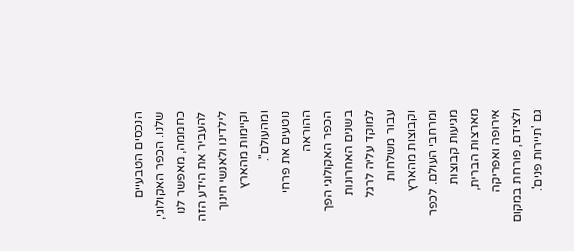הנכסים הטבעיים שלנו. הכפר האקולוגי, כחממה, מאפשר לנו להעביר את הידע הזה לילדינו ולאנשי חינוך וקיימות מהארץ ומהעולם".
נוטעים את פרחי ההוראה
הכפר האקולוגי הפך בשנים האחרונות למוקד עליה לרגל עבור משלחות וקבוצות מהארץ ומרחבי העולם. לכפר מגיעות קבוצות מארצות הברית, אירופה ואפריקה ולצידם, פורחת במקום גם 'תיירות פנים'.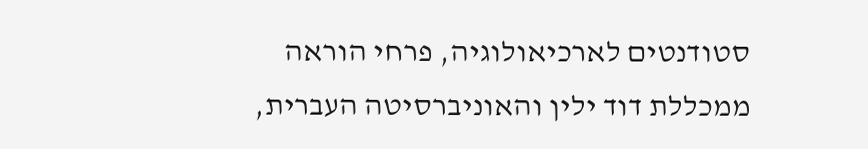סטודנטים לארכיאולוגיה, פרחי הוראה ממכללת דוד ילין והאוניברסיטה העברית,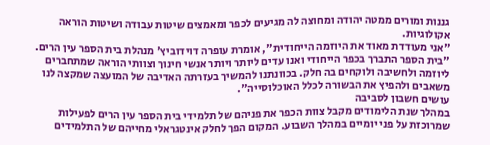גננות ומורים ממטה יהודה ומחוצה לה מגיעים לכפר ומאמצים שיטות עבודה ושיטות הוראה אקולוגיות.
"אני מעודדת מאוד את היוזמה הייחודית", אומרת עופרה דוידוביץ' מנהלת בית הספר עין הרים. "בית הספר התברך בכפר הייחודי ואנו עדים ליותר ויותר אנשי חינוך וצוותי הוראה שמתחברים ליוזמה ולחשיבה ולוקחים בה חלק. בכוונתנו להמשיך בעזרתה האדיבה של המועצה שמקצה לנו משאבים ולהפיץ את הבשורה לכלל האוכלוסייה".
עושים חשבון לסביבה
במהלך שנת הלימודים מקבל צוות הכפר את פניהם של תלמידי בית הספר עין הרים לפעילות שמרוכזת על פני יומיים במהלך השבוע. המקום הפך לחלק אינטגראלי מחייהם של התלמידים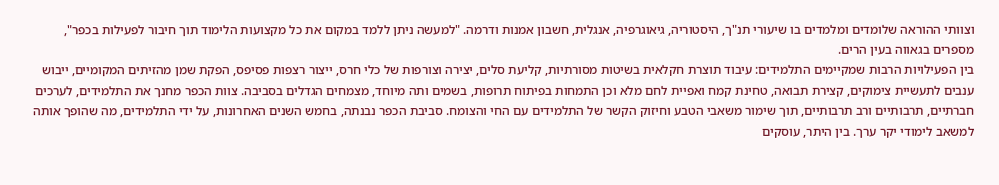וצוותי ההוראה שלומדים ומלמדים בו שיעורי תנ"ך, היסטוריה, גיאוגרפיה, אנגלית, חשבון אמנות ודרמה. "למעשה ניתן ללמד במקום את כל מקצועות הלימוד תוך חיבור לפעילות בכפר", מספרים בגאווה בעין הרים.
בין הפעילויות הרבות שמקיימים התלמידים: עיבוד תוצרת חקלאית בשיטות מסורתיות, קליעת סלים, יצירה וצורפות של כלי חרס, ייצור רצפות פסיפס, הפקת שמן מהזיתים המקומיים, ייבוש ענבים לתעשיית צימוקים, קצירת תבואה, טחינת קמח ואפיית לחם מלא וכן התמחות בפיתוח תרופות, בשמים ותה מיוחד, מצמחים הגדלים בסביבה. צוות הכפר מחנך את התלמידים, לערכים חברתיים, תרבותיים ורב תרבותיים, תוך שימור משאבי הטבע וחיזוק הקשר של התלמידים עם החי והצומח. סביבת הכפר נבנתה, בחמש השנים האחרונות, על ידי התלמידים, מה שהופך אותה למשאב לימודי יקר ערך. בין היתר, עוסקים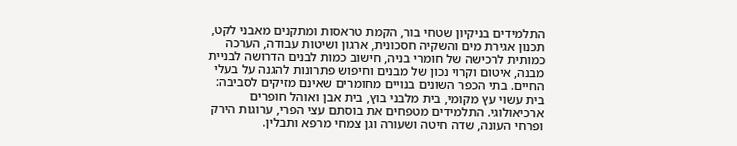התלמידים בניקיון שטחי בור, הקמת טראסות ומתקנים מאבני לקט, תכנון אגירת מים והשקיה חסכונית, ארגון ושיטות עבודה, הערכה כמותית לרכישה של חומרי בניה, חישוב כמות לבנים הדרושה לבניית מבנה, איטום וקרוי נכון של מבנים וחיפוש פתרונות להגנה על בעלי החיים. בתי הכפר השונים בנויים מחומרים שאינם מזיקים לסביבה: בית עשוי עץ מקומי, בית מלבני בוץ, בית אבן ואוהל חופרים ארכיאולוגי. התלמידים מטפחים את בוסתם עצי הפרי, ערוגות הירק ופרחי העונה, שדה חיטה ושעורה וגן צמחי מרפא ותבלין.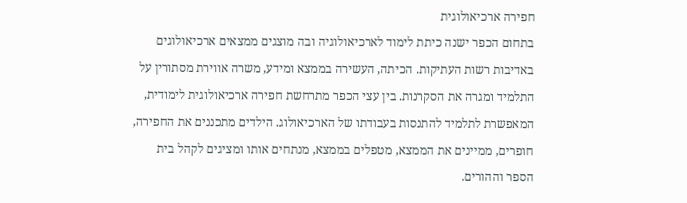חפירה ארכיאולוגית
בתחום הכפר ישנה כיתת לימוד לארכיאולוגיה ובה מוצגים ממצאים ארכיאולוגים באדיבות רשות העתיקות. הכיתה, העשירה בממצא ומידע, משרה אווירת מסתורין על התלמיד ומגרה את הסקרנות. בין עצי הכפר מתרחשת חפירה ארכיאולוגית לימודית, המאפשרת לתלמיד להתנסות בעבודתו של הארכיאולוג. הילדים מתכננים את החפירה, חופרים, ממיינים את הממצא, מטפלים בממצא, מנתחים אותו ומציגים לקהל בית הספר וההורים.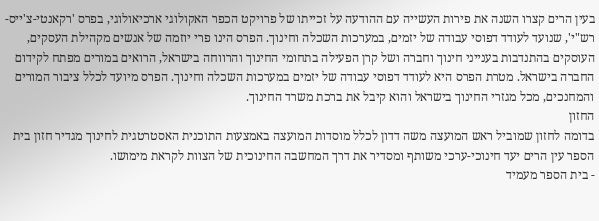בעין הרים קצרו השנה את פירות העשייה עם ההודעה על זכייתו של פרויקט הכפר האקולוגי ארכיאולוגי, בפרס 'רקאנטי-צ'ייס-רש"י', שנועד לעודד דפוסי עבודה של יזמים, במערכות השכלה וחינוך. הפרס הינו פרי יוזמה של אנשים מקהילת העסקים, העוסקים בהתנדבות בענייני חינוך וחברה ושל קרן הפעילה בתחומי החינוך והרווחה בישראל, הרואים במורים מפתח לקידום החברה בישראל. מטרת הפרס היא לעודד דפוסי עבודה של יזמים במערכות השכלה וחינוך. הפרס מיועד לכלל ציבור המורים והמחנכים, מכל מגזרי החינוך בישראל והוא קיבל את ברכת משרד החינוך.
החזון
בדומה לחזון שמוביל ראש המועצה משה דדון לכלל מוסדות המועצה באמצעות התוכנית האסטרטגית לחינוך מגדיר חזון בית הספר עין הרים יעד חינוכי-ערכי משותף ומסדיר את דרך המחשבה החינוכית של הצוות לקראת מימושו.
- בית הספר מעמיד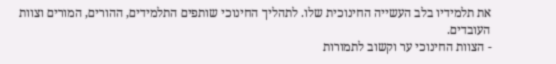את תלמידיו בלב העשייה החינוכית שלו. לתהליך החינוכי שותפים התלמידים, ההורים, המורים וצוות העובדים.
- הצוות החינוכי ער וקשוב לתמורות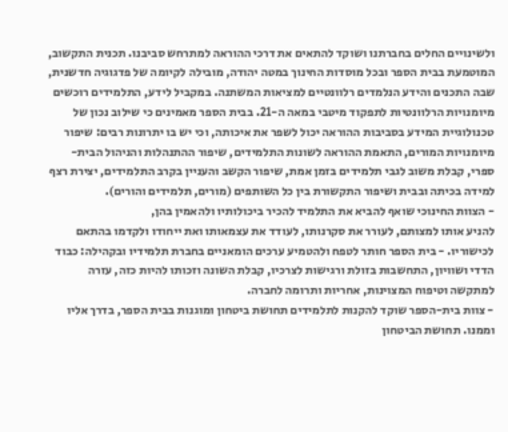ולשינויים החלים בחברתנו ושוקד להתאים את דרכי ההוראה למתרחש סביבנו. תכנית התקשוב, המוטמעת בבית הספר ובכל מוסדות החינוך במטה יהודה, מובילה לקיומה של פדגוגיה חדשנית, שבה התכנים והידע הנלמדים רלוונטיים למציאות המשתנה. במקביל לידע, התלמידים רוכשים מיומנויות הרלוונטיות לתפקוד מיטבי במאה ה-21. בבית הספר מאמינים כי שילוב נכון של טכנולוגיית המידע בסביבות ההוראה יכול לשפר את איכותה, וכי יש בו יתרונות רבים: שיפור מיומנויות המורים, התאמת ההוראה לשונות התלמידים, שיפור ההתנהלות והניהול הבית-ספרי, קבלת משוב לגבי תלמידים בזמן אמת, שיפור הקשב והעניין בקרב התלמידים, יצירת רצף למידה בכיתה ובבית ושיפור התקשורת בין כל השותפים (מורים, תלמידים והורים).
- הצוות החינוכי שואף להביא את התלמיד להכיר ביכולותיו ולהאמין בהן,
להניע אותו למצותם, לעורר את סקרנותו, לעודד את עצמאותו ואת ייחודו ולקדמו בהתאם לכישוריו. - בית הספר חותר לטפח ולהטמיע ערכים הומאניים בחברת תלמידיו ובקהילה: כבוד הדדי ושוויון, התחשבות בזולת ורגישות לצרכיו, קבלת השונה וזכותו להיות כזה, עזרה למתקשה וטיפוח המצוינות, אחריות ותרומה לחברה.
- צוות בית-הספר שוקד להקנות לתלמידים תחושת ביטחון ומוגנות בבית הספר, בדרך אליו וממנו. תחושת הביטחון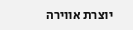יוצרת אווירה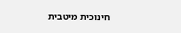חינוכית מיטבית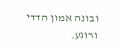ובונה אמון הדדי ורוגע.